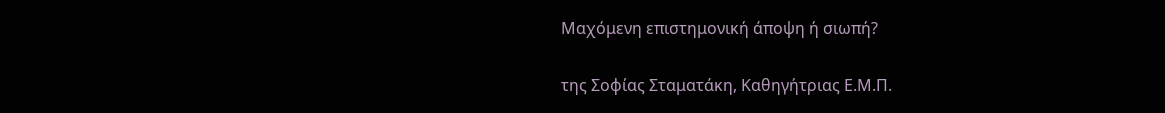Μαχόμενη επιστημονική άποψη ή σιωπή?

της Σοφίας Σταματάκη, Καθηγήτριας Ε.Μ.Π.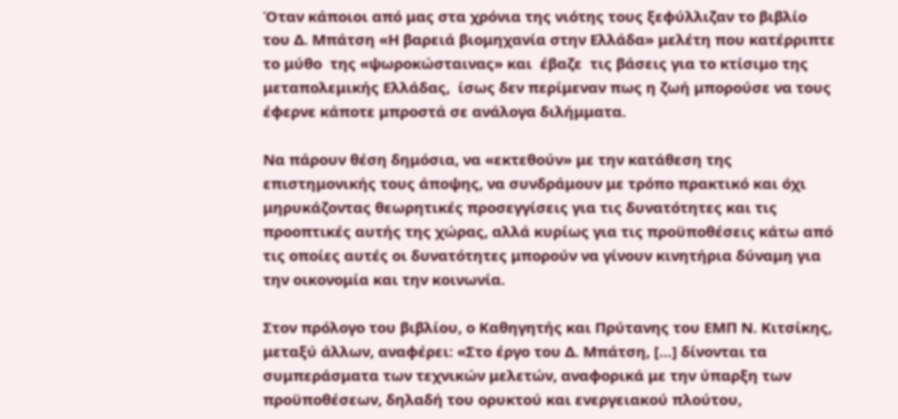Όταν κάποιοι από μας στα χρόνια της νιότης τους ξεφύλλιζαν το βιβλίο του Δ. Μπάτση «Η βαρειά βιομηχανία στην Ελλάδα» μελέτη που κατέρριπτε το μύθο  της «ψωροκώσταινας» και  έβαζε  τις βάσεις για το κτίσιμο της μεταπολεμικής Ελλάδας,  ίσως δεν περίμεναν πως η ζωή μπορούσε να τους έφερνε κάποτε μπροστά σε ανάλογα διλήμματα.

Να πάρουν θέση δημόσια, να «εκτεθούν» με την κατάθεση της επιστημονικής τους άποψης, να συνδράμουν με τρόπο πρακτικό και όχι μηρυκάζοντας θεωρητικές προσεγγίσεις για τις δυνατότητες και τις προοπτικές αυτής της χώρας, αλλά κυρίως για τις προϋποθέσεις κάτω από τις οποίες αυτές οι δυνατότητες μπορούν να γίνουν κινητήρια δύναμη για την οικονομία και την κοινωνία.

Στον πρόλογο του βιβλίου, ο Καθηγητής και Πρύτανης του ΕΜΠ Ν. Κιτσίκης, μεταξύ άλλων, αναφέρει: «Στο έργο του Δ. Μπάτση, […] δίνονται τα συμπεράσματα των τεχνικών μελετών, αναφορικά με την ύπαρξη των προϋποθέσεων, δηλαδή του ορυκτού και ενεργειακού πλούτου,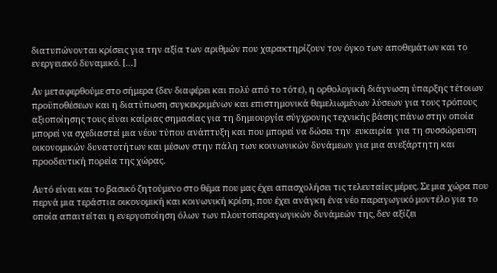διατυπώνονται κρίσεις για την αξία των αριθμών που χαρακτηρίζουν τον όγκο των αποθεμάτων και το ενεργειακό δυναμικό. […]

Αν μεταφερθούμε στο σήμερα (δεν διαφέρει και πολύ από το τότε), η ορθολογική διάγνωση ύπαρξης τέτοιων προϋποθέσεων και η διατύπωση συγκεκριμένων και επιστημονικά θεμελιωμένων λύσεων για τους τρόπους αξιοποίησης τους είναι καίριας σημασίας για τη δημιουργία σύγχρονης τεχνικής βάσης πάνω στην οποία μπορεί να σχεδιαστεί μια νέου τύπου ανάπτυξη και που μπορεί να δώσει την  ευκαιρία  για τη συσσώρευση οικονομικών δυνατοτήτων και μέσων στην πάλη των κοινωνικών δυνάμεων για μια ανεξάρτητη και προοδευτική πορεία της χώρας.

Αυτό είναι και το βασικό ζητούμενο στο θέμα που μας έχει απασχολήσει τις τελευταίες μέρες. Σε μια χώρα που περνά μια τεράστια οικονομική και κοινωνική κρίση, που έχει ανάγκη ένα νέο παραγωγικό μοντέλο για το οποία απαιτείται η ενεργοποίηση όλων των πλουτοπαραγωγικών δυνάμεών της, δεν αξίζει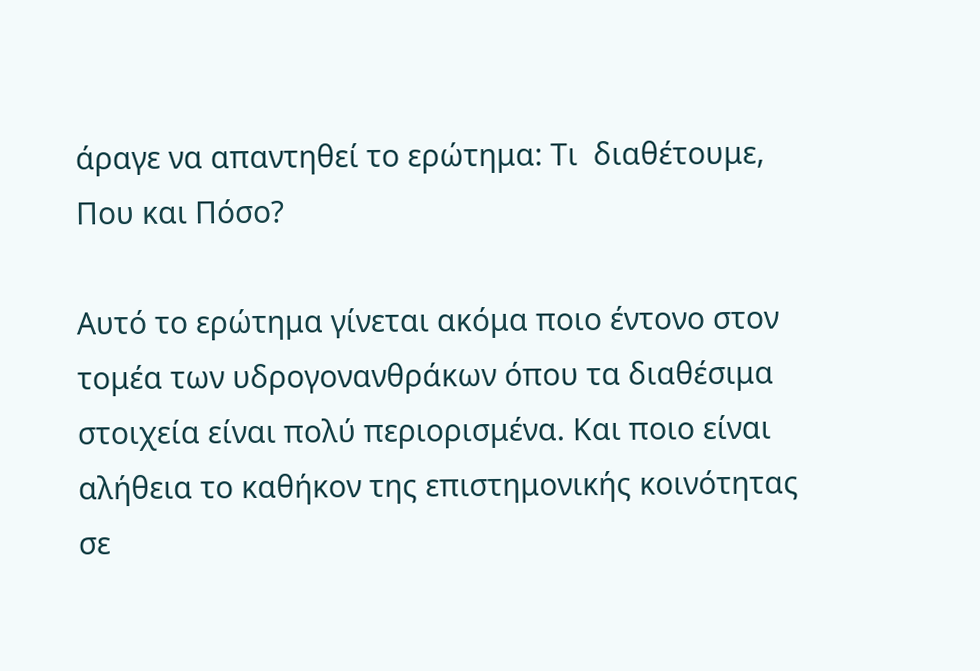άραγε να απαντηθεί το ερώτημα: Τι  διαθέτουμε, Που και Πόσο?

Αυτό το ερώτημα γίνεται ακόμα ποιο έντονο στον τομέα των υδρογονανθράκων όπου τα διαθέσιμα στοιχεία είναι πολύ περιορισμένα. Και ποιο είναι αλήθεια το καθήκον της επιστημονικής κοινότητας σε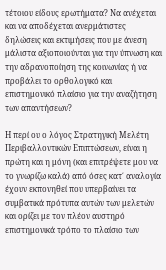τέτοιου είδους ερωτήματα? Να ανέχεται και να αποδέχεται ανερμάτιστες δηλώσεις και εκτιμήσεις που με άνεση μάλιστα αξιοποιούνται για την ύπνωση και την αδρανοποίηση της κοινωνίας ή να  προβάλει το ορθολογικό και επιστημονικό πλαίσιο για την αναζήτηση των απαντήσεων?

Η περί ου ο λόγος Στρατηγική Μελέτη Περιβαλλοντικών Επιπτώσεων, είναι η πρώτη και η μόνη (και επιτρέψετε μου να το γνωρίζω καλά) από όσες κατ΄ αναλογία έχουν εκπονηθεί που υπερβαίνει τα  συμβατικά πρότυπα αυτών των μελετών και ορίζει με τον πλέον αυστηρό επιστημονικά τρόπο το πλαίσιο των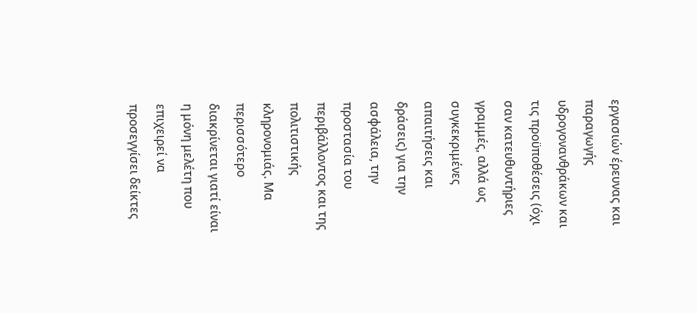εργασιών έρευνας και παραγωγής υδρογονανθράκων και τις προϋποθέσεις (όχι σαν κατευθυντήριες γραμμές, αλλά ως συγκεκριμένες απαιτήσεις και δράσεις) για την ασφάλεια, την προστασία του περιβάλλοντος και της πολιτιστικής κληρονομιάς. Μα περισσότερο διακρίνεται γιατί είναι η μόνη μελέτη που επιχειρεί να προσεγγίσει δείκτες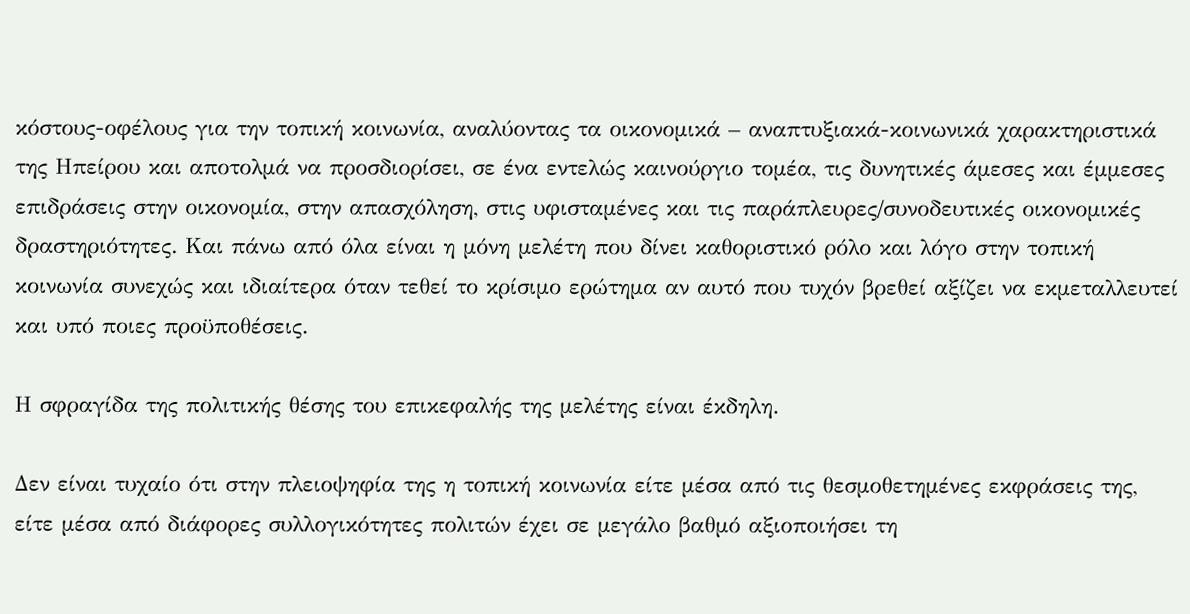κόστους-οφέλους για την τοπική κοινωνία, αναλύοντας τα οικονομικά – αναπτυξιακά-κοινωνικά χαρακτηριστικά της Ηπείρου και αποτολμά να προσδιορίσει, σε ένα εντελώς καινούργιο τομέα, τις δυνητικές άμεσες και έμμεσες επιδράσεις στην οικονομία, στην απασχόληση, στις υφισταμένες και τις παράπλευρες/συνοδευτικές οικονομικές δραστηριότητες. Και πάνω από όλα είναι η μόνη μελέτη που δίνει καθοριστικό ρόλο και λόγο στην τοπική κοινωνία συνεχώς και ιδιαίτερα όταν τεθεί το κρίσιμο ερώτημα αν αυτό που τυχόν βρεθεί αξίζει να εκμεταλλευτεί και υπό ποιες προϋποθέσεις.

Η σφραγίδα της πολιτικής θέσης του επικεφαλής της μελέτης είναι έκδηλη.

Δεν είναι τυχαίο ότι στην πλειοψηφία της η τοπική κοινωνία είτε μέσα από τις θεσμοθετημένες εκφράσεις της, είτε μέσα από διάφορες συλλογικότητες πολιτών έχει σε μεγάλο βαθμό αξιοποιήσει τη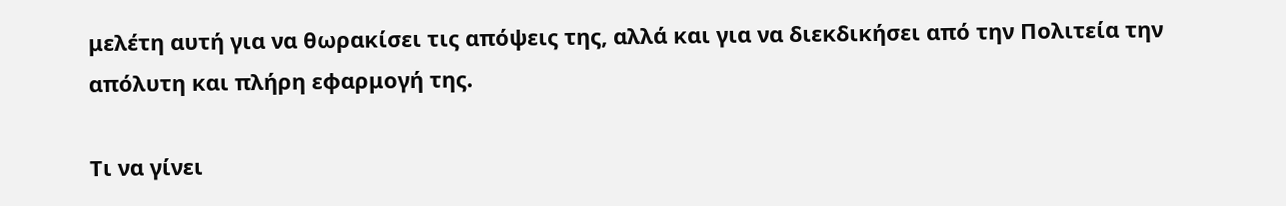μελέτη αυτή για να θωρακίσει τις απόψεις της, αλλά και για να διεκδικήσει από την Πολιτεία την απόλυτη και πλήρη εφαρμογή της.

Τι να γίνει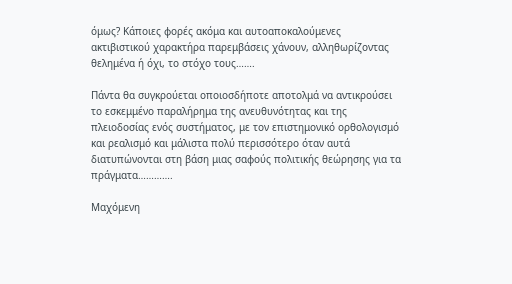όμως? Κάποιες φορές ακόμα και αυτοαποκαλούμενες ακτιβιστικού χαρακτήρα παρεμβάσεις χάνουν, αλληθωρίζοντας θελημένα ή όχι, το στόχο τους…….

Πάντα θα συγκρούεται οποιοσδήποτε αποτολμά να αντικρούσει το εσκεμμένο παραλήρημα της ανευθυνότητας και της πλειοδοσίας ενός συστήματος, με τον επιστημονικό ορθολογισμό και ρεαλισμό και μάλιστα πολύ περισσότερο όταν αυτά διατυπώνονται στη βάση μιας σαφούς πολιτικής θεώρησης για τα πράγματα………….

Μαχόμενη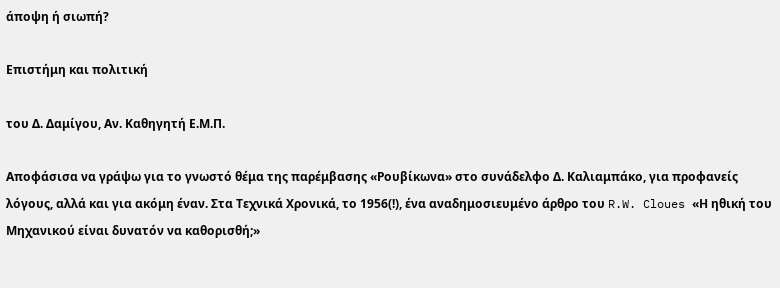άποψη ή σιωπή?

Επιστήμη και πολιτική

του Δ. Δαμίγου, Αν. Καθηγητή Ε.Μ.Π.

Αποφάσισα να γράψω για το γνωστό θέμα της παρέμβασης «Ρουβίκωνα» στο συνάδελφο Δ. Καλιαμπάκο, για προφανείς λόγους, αλλά και για ακόμη έναν. Στα Τεχνικά Χρονικά, το 1956(!), ένα αναδημοσιευμένο άρθρο του R.W. Cloues «Η ηθική του Μηχανικού είναι δυνατόν να καθορισθή;»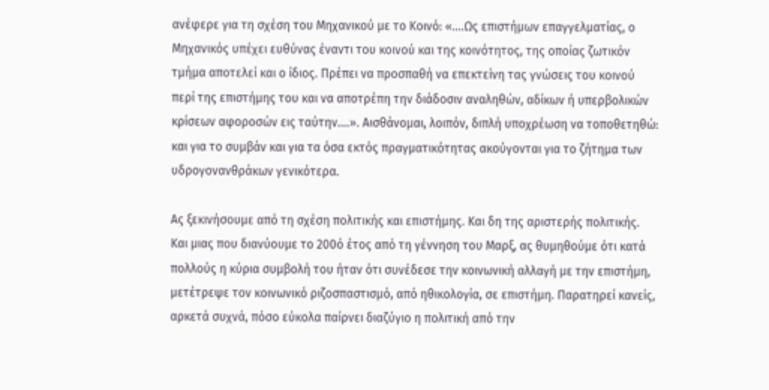ανέφερε για τη σχέση του Μηχανικού με το Κοινό: «….Ως επιστήμων επαγγελματίας, ο Μηχανικός υπέχει ευθύνας έναντι του κοινού και της κοινότητος, της οποίας ζωτικόν τμήμα αποτελεί και ο ίδιος. Πρέπει να προσπαθή να επεκτείνη τας γνώσεις του κοινού περί της επιστήμης του και να αποτρέπη την διάδοσιν αναληθών, αδίκων ή υπερβολικών κρίσεων αφοροσών εις ταύτην….». Αισθάνομαι, λοιπόν, διπλή υποχρέωση να τοποθετηθώ: και για το συμβάν και για τα όσα εκτός πραγματικότητας ακούγονται για το ζήτημα των υδρογονανθράκων γενικότερα.

Ας ξεκινήσουμε από τη σχέση πολιτικής και επιστήμης. Και δη της αριστερής πολιτικής. Και μιας που διανύουμε το 200ό έτος από τη γέννηση του Μαρξ, ας θυμηθούμε ότι κατά πολλούς η κύρια συμβολή του ήταν ότι συνέδεσε την κοινωνική αλλαγή με την επιστήμη, μετέτρεψε τον κοινωνικό ριζοσπαστισμό, από ηθικολογία, σε επιστήμη. Παρατηρεί κανείς, αρκετά συχνά, πόσο εύκολα παίρνει διαζύγιο η πολιτική από την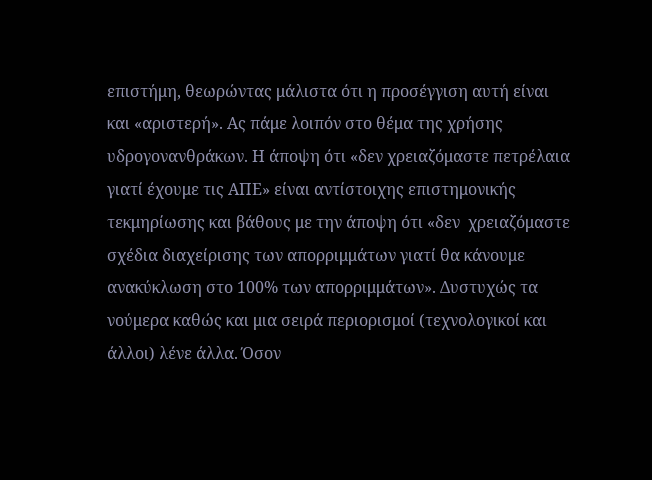επιστήμη, θεωρώντας μάλιστα ότι η προσέγγιση αυτή είναι και «αριστερή». Ας πάμε λοιπόν στο θέμα της χρήσης υδρογονανθράκων. Η άποψη ότι «δεν χρειαζόμαστε πετρέλαια γιατί έχουμε τις ΑΠΕ» είναι αντίστοιχης επιστημονικής τεκμηρίωσης και βάθους με την άποψη ότι «δεν  χρειαζόμαστε σχέδια διαχείρισης των απορριμμάτων γιατί θα κάνουμε ανακύκλωση στο 100% των απορριμμάτων». Δυστυχώς τα νούμερα καθώς και μια σειρά περιορισμοί (τεχνολογικοί και άλλοι) λένε άλλα. Όσον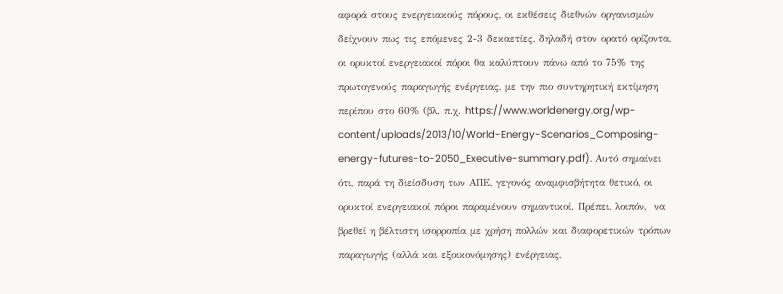αφορά στους ενεργειακούς πόρους, οι εκθέσεις διεθνών οργανισμών δείχνουν πως τις επόμενες 2-3 δεκαετίες, δηλαδή στον ορατό ορίζοντα, οι ορυκτοί ενεργειακοί πόροι θα καλύπτουν πάνω από το 75% της πρωτογενούς παραγωγής ενέργειας, με την πιο συντηρητική εκτίμηση περίπου στο 60% (βλ. π.χ. https://www.worldenergy.org/wp-content/uploads/2013/10/World-Energy-Scenarios_Composing-energy-futures-to-2050_Executive-summary.pdf). Αυτό σημαίνει ότι, παρά τη διείσδυση των ΑΠΕ, γεγονός αναμφισβήτητα θετικό, οι ορυκτοί ενεργειακοί πόροι παραμένουν σημαντικοί. Πρέπει, λοιπόν,  να βρεθεί η βέλτιστη ισορροπία με χρήση πολλών και διαφορετικών τρόπων παραγωγής (αλλά και εξοικονόμησης) ενέργειας,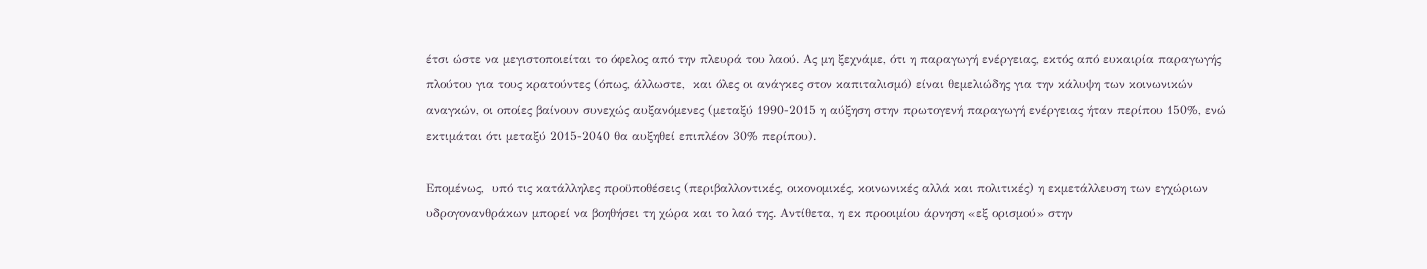έτσι ώστε να μεγιστοποιείται το όφελος από την πλευρά του λαού. Ας μη ξεχνάμε, ότι η παραγωγή ενέργειας, εκτός από ευκαιρία παραγωγής πλούτου για τους κρατούντες (όπως, άλλωστε,  και όλες οι ανάγκες στον καπιταλισμό) είναι θεμελιώδης για την κάλυψη των κοινωνικών αναγκών, οι οποίες βαίνουν συνεχώς αυξανόμενες (μεταξύ 1990-2015 η αύξηση στην πρωτογενή παραγωγή ενέργειας ήταν περίπου 150%, ενώ εκτιμάται ότι μεταξύ 2015-2040 θα αυξηθεί επιπλέον 30% περίπου).

Επομένως,  υπό τις κατάλληλες προϋποθέσεις (περιβαλλοντικές, οικονομικές, κοινωνικές αλλά και πολιτικές) η εκμετάλλευση των εγχώριων υδρογονανθράκων μπορεί να βοηθήσει τη χώρα και το λαό της. Αντίθετα, η εκ προοιμίου άρνηση «εξ ορισμού» στην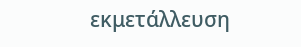εκμετάλλευση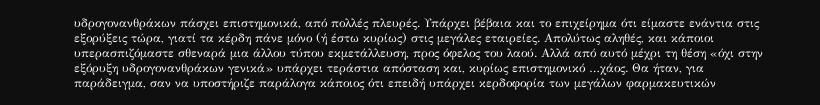υδρογονανθράκων πάσχει επιστημονικά, από πολλές πλευρές. Υπάρχει βέβαια και το επιχείρημα ότι είμαστε ενάντια στις εξορύξεις τώρα, γιατί τα κέρδη πάνε μόνο (ή έστω κυρίως) στις μεγάλες εταιρείες. Απολύτως αληθές, και κάποιοι υπερασπιζόμαστε σθεναρά μια άλλου τύπου εκμετάλλευση, προς όφελος του λαού. Αλλά από αυτό μέχρι τη θέση «όχι στην εξόρυξη υδρογονανθράκων γενικά» υπάρχει τεράστια απόσταση και, κυρίως επιστημονικό …χάος. Θα ήταν, για παράδειγμα, σαν να υποστήριζε παράλογα κάποιος ότι επειδή υπάρχει κερδοφορία των μεγάλων φαρμακευτικών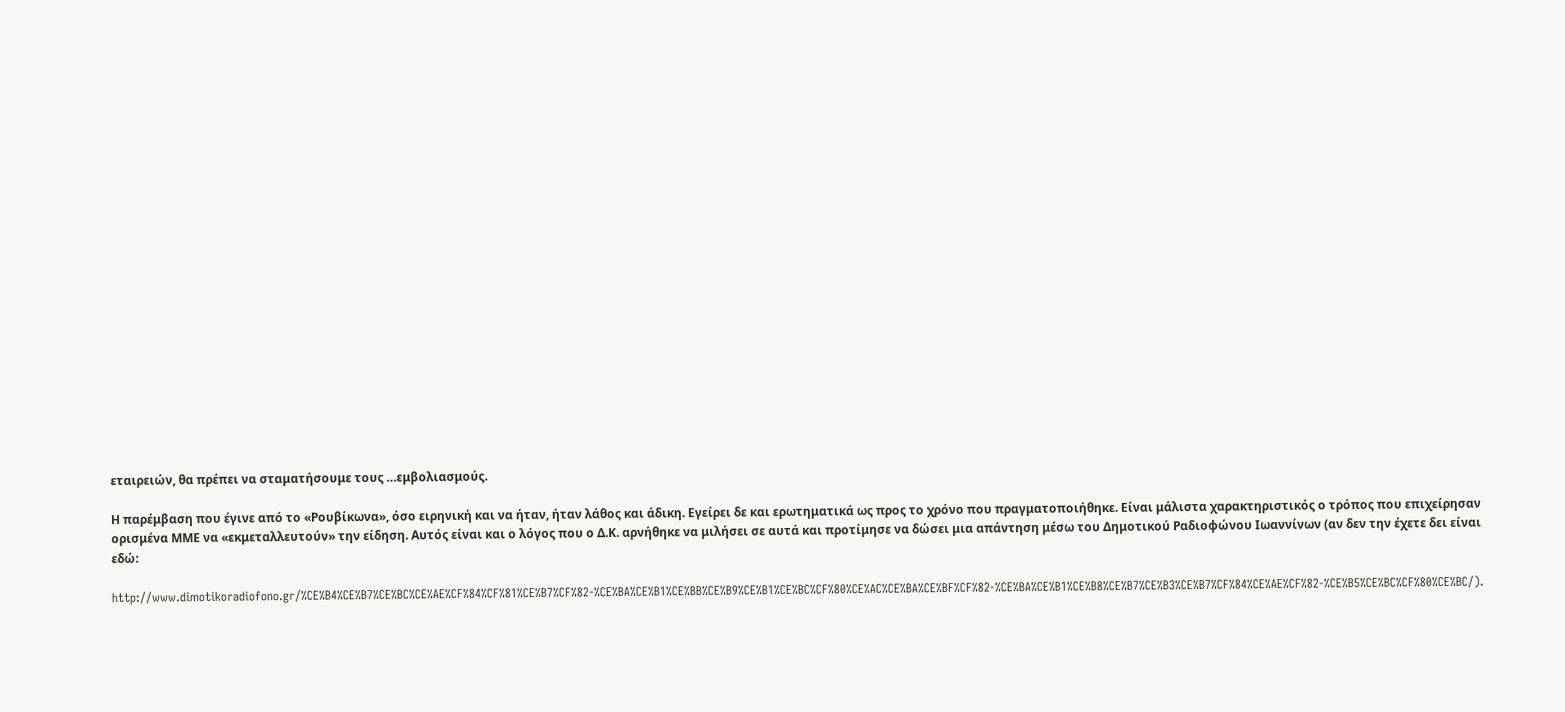εταιρειών, θα πρέπει να σταματήσουμε τους …εμβολιασμούς.

Η παρέμβαση που έγινε από το «Ρουβίκωνα», όσο ειρηνική και να ήταν, ήταν λάθος και άδικη. Εγείρει δε και ερωτηματικά ως προς το χρόνο που πραγματοποιήθηκε. Είναι μάλιστα χαρακτηριστικός ο τρόπος που επιχείρησαν ορισμένα ΜΜΕ να «εκμεταλλευτούν» την είδηση. Αυτός είναι και ο λόγος που ο Δ.Κ. αρνήθηκε να μιλήσει σε αυτά και προτίμησε να δώσει μια απάντηση μέσω του Δημοτικού Ραδιοφώνου Ιωαννίνων (αν δεν την έχετε δει είναι εδώ:

http://www.dimotikoradiofono.gr/%CE%B4%CE%B7%CE%BC%CE%AE%CF%84%CF%81%CE%B7%CF%82-%CE%BA%CE%B1%CE%BB%CE%B9%CE%B1%CE%BC%CF%80%CE%AC%CE%BA%CE%BF%CF%82-%CE%BA%CE%B1%CE%B8%CE%B7%CE%B3%CE%B7%CF%84%CE%AE%CF%82-%CE%B5%CE%BC%CF%80%CE%BC/).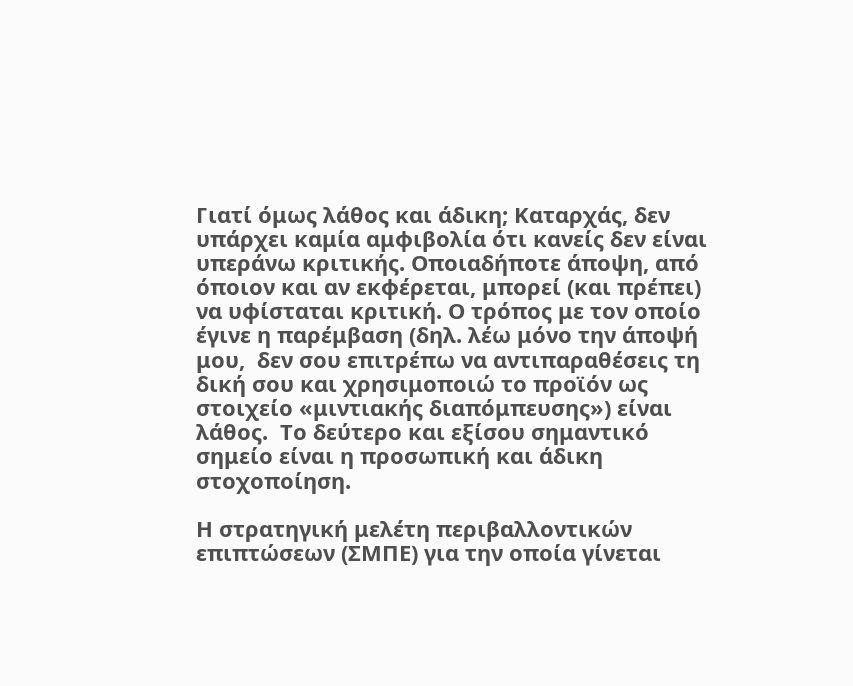Γιατί όμως λάθος και άδικη; Καταρχάς, δεν υπάρχει καμία αμφιβολία ότι κανείς δεν είναι υπεράνω κριτικής. Οποιαδήποτε άποψη, από όποιον και αν εκφέρεται, μπορεί (και πρέπει) να υφίσταται κριτική. Ο τρόπος με τον οποίο έγινε η παρέμβαση (δηλ. λέω μόνο την άποψή μου,  δεν σου επιτρέπω να αντιπαραθέσεις τη δική σου και χρησιμοποιώ το προϊόν ως στοιχείο «μιντιακής διαπόμπευσης») είναι λάθος.  Το δεύτερο και εξίσου σημαντικό σημείο είναι η προσωπική και άδικη στοχοποίηση.

Η στρατηγική μελέτη περιβαλλοντικών επιπτώσεων (ΣΜΠΕ) για την οποία γίνεται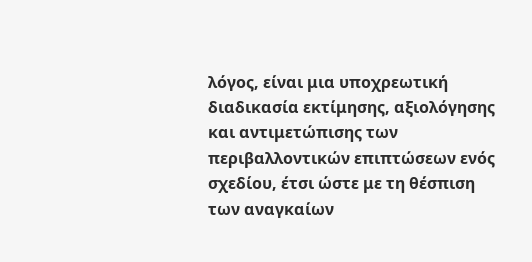λόγος, είναι μια υποχρεωτική διαδικασία εκτίμησης, αξιολόγησης και αντιμετώπισης των περιβαλλοντικών επιπτώσεων ενός σχεδίου, έτσι ώστε με τη θέσπιση των αναγκαίων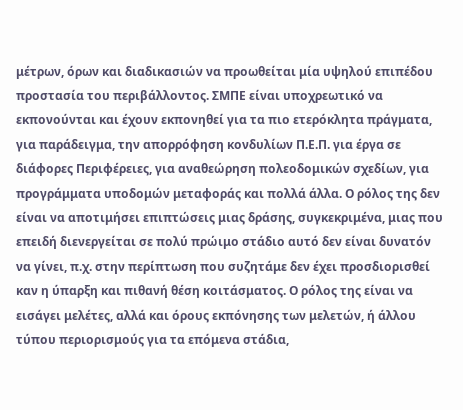μέτρων, όρων και διαδικασιών να προωθείται μία υψηλού επιπέδου προστασία του περιβάλλοντος. ΣΜΠΕ είναι υποχρεωτικό να εκπονούνται και έχουν εκπονηθεί για τα πιο ετερόκλητα πράγματα, για παράδειγμα, την απορρόφηση κονδυλίων Π.Ε.Π. για έργα σε διάφορες Περιφέρειες, για αναθεώρηση πολεοδομικών σχεδίων, για προγράμματα υποδομών μεταφοράς και πολλά άλλα. Ο ρόλος της δεν είναι να αποτιμήσει επιπτώσεις μιας δράσης, συγκεκριμένα, μιας που επειδή διενεργείται σε πολύ πρώιμο στάδιο αυτό δεν είναι δυνατόν να γίνει, π.χ. στην περίπτωση που συζητάμε δεν έχει προσδιορισθεί καν η ύπαρξη και πιθανή θέση κοιτάσματος. Ο ρόλος της είναι να εισάγει μελέτες, αλλά και όρους εκπόνησης των μελετών, ή άλλου τύπου περιορισμούς για τα επόμενα στάδια,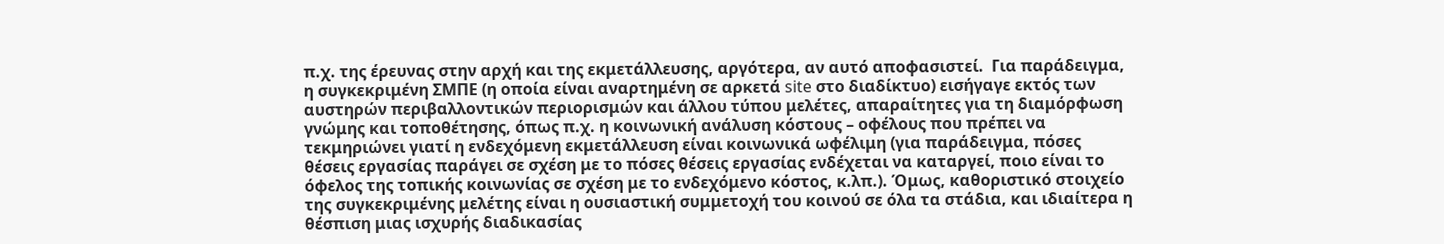π.χ. της έρευνας στην αρχή και της εκμετάλλευσης, αργότερα, αν αυτό αποφασιστεί.  Για παράδειγμα, η συγκεκριμένη ΣΜΠΕ (η οποία είναι αναρτημένη σε αρκετά site στο διαδίκτυο) εισήγαγε εκτός των αυστηρών περιβαλλοντικών περιορισμών και άλλου τύπου μελέτες, απαραίτητες για τη διαμόρφωση γνώμης και τοποθέτησης, όπως π.χ. η κοινωνική ανάλυση κόστους – οφέλους που πρέπει να τεκμηριώνει γιατί η ενδεχόμενη εκμετάλλευση είναι κοινωνικά ωφέλιμη (για παράδειγμα, πόσες θέσεις εργασίας παράγει σε σχέση με το πόσες θέσεις εργασίας ενδέχεται να καταργεί, ποιο είναι το όφελος της τοπικής κοινωνίας σε σχέση με το ενδεχόμενο κόστος, κ.λπ.). Όμως, καθοριστικό στοιχείο της συγκεκριμένης μελέτης είναι η ουσιαστική συμμετοχή του κοινού σε όλα τα στάδια, και ιδιαίτερα η θέσπιση μιας ισχυρής διαδικασίας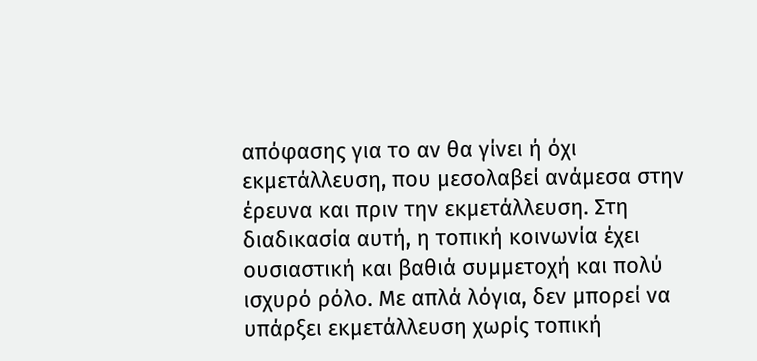απόφασης για το αν θα γίνει ή όχι εκμετάλλευση, που μεσολαβεί ανάμεσα στην έρευνα και πριν την εκμετάλλευση. Στη διαδικασία αυτή, η τοπική κοινωνία έχει ουσιαστική και βαθιά συμμετοχή και πολύ ισχυρό ρόλο. Με απλά λόγια, δεν μπορεί να υπάρξει εκμετάλλευση χωρίς τοπική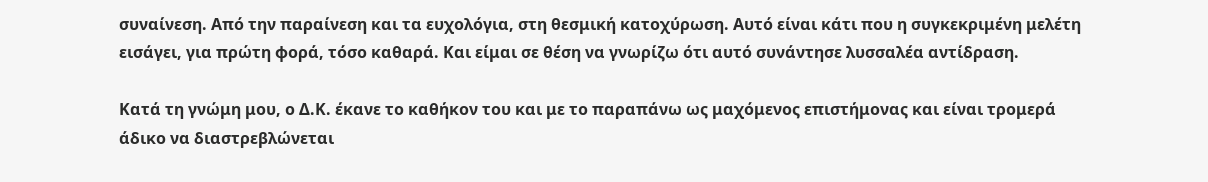συναίνεση. Από την παραίνεση και τα ευχολόγια, στη θεσμική κατοχύρωση. Αυτό είναι κάτι που η συγκεκριμένη μελέτη εισάγει, για πρώτη φορά, τόσο καθαρά. Και είμαι σε θέση να γνωρίζω ότι αυτό συνάντησε λυσσαλέα αντίδραση.

Κατά τη γνώμη μου, ο Δ.Κ. έκανε το καθήκον του και με το παραπάνω ως μαχόμενος επιστήμονας και είναι τρομερά άδικο να διαστρεβλώνεται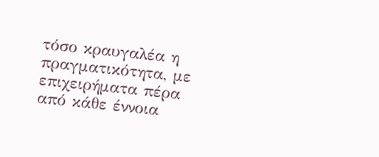τόσο κραυγαλέα η πραγματικότητα, με επιχειρήματα πέρα από κάθε έννοια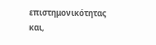επιστημονικότητας και,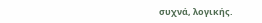συχνά, λογικής.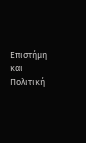Επιστήμη και Πολιτική